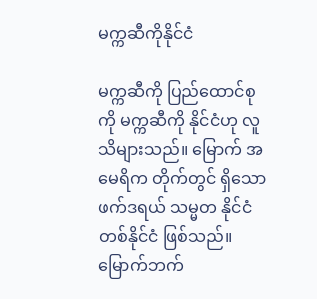မက္ကဆီကိုနိုင်ငံ

မက္ကဆီကို ပြည်ထောင်စုကို မက္ကဆီကို နိုင်ငံဟု လူသိများသည်။ မြောက် အမေရိက တိုက်တွင် ရှိသော ဖက်ဒရယ် သမ္မတ နိုင်ငံ တစ်နိုင်ငံ ဖြစ်သည်။ မြောက်ဘက်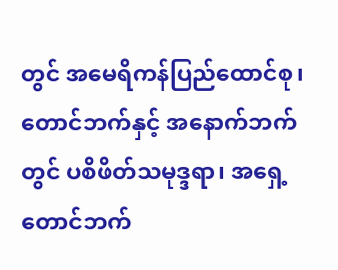တွင် အမေရိကန်ပြည်ထောင်စု၊ တောင်ဘက်နှင့် အနောက်ဘက်တွင် ပစိဖိတ်သမုဒ္ဒရာ၊ အရှေ့တောင်ဘက်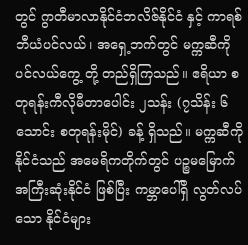တွင် ဂွာတီမာလာနိုင်ငံဘလိဇ်နိုင်ငံ နှင့် ကာရစ်ဘီယံပင်လယ်၊ အရှေ့ဘက်တွင် မက္ကဆီကို ပင်လယ်ကွေ့ တို့ တည်ရှိကြသည်။ ဧရိယာ စတုရန်းကီလိုမီတာပေါင်း ၂သန်း (၇သိန်း ၆သောင်း စတုရန်းမိုင်) ခန့် ရှိသည်။ မက္ကဆီကို နိုင်ငံသည် အမေရိကတိုက်တွင် ပဉ္စမမြောက် အကြီးဆုံးနိုင်ငံ ဖြစ်ပြီး ကမ္ဘာပေါ်ရှိ လွတ်လပ်သော နိုင်ငံများ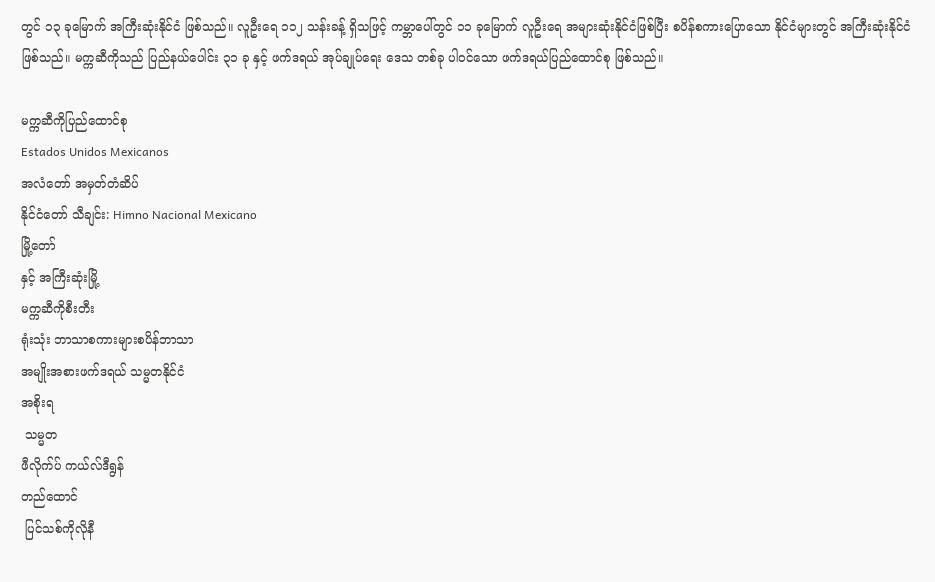တွင် ၁၃ ခုမြောက် အကြီးဆုံးနိုင်ငံ ဖြစ်သည်။ လူဦးရေ ၁၁၂ သန်းခန့် ရှိသဖြင့် ကမ္ဘာပေါ်တွင် ၁၁ ခုမြောက် လူဦးရေ အများဆုံးနိုင်ငံဖြစ်ပြီး စပိန်စကားပြောသော နိုင်ငံများတွင် အကြီးဆုံးနိုင်ငံ ဖြစ်သည်။ မက္ကဆီကိုသည် ပြည်နယ်ပေါင်း ၃၁ ခု နှင့် ဖက်ဒရယ် အုပ်ချုပ်ရေး ဒေသ တစ်ခု ပါဝင်သော ဖက်ဒရယ်ပြည်ထောင်စု ဖြစ်သည်။

မက္ကဆီကိုပြည်ထောင်စု
Estados Unidos Mexicanos
အလံတော် အမှတ်တံဆိပ်
နိုင်ငံတော် သီချင်း: Himno Nacional Mexicano
မြို့တော်
နှင့် အကြီးဆုံးမြို့
မက္ကဆီကိုစီးတီး
ရုံးသုံး ဘာသာစကားများစပိန်ဘာသာ
အမျိုးအစားဖက်ဒရယ် သမ္မတနိုင်ငံ
အစိုးရ
 သမ္မတ
ဖီလိုက်ပ် ကယ်လ်ဒီရွန်
တည်ထောင်
 ပြင်သစ်ကိုလိုနီ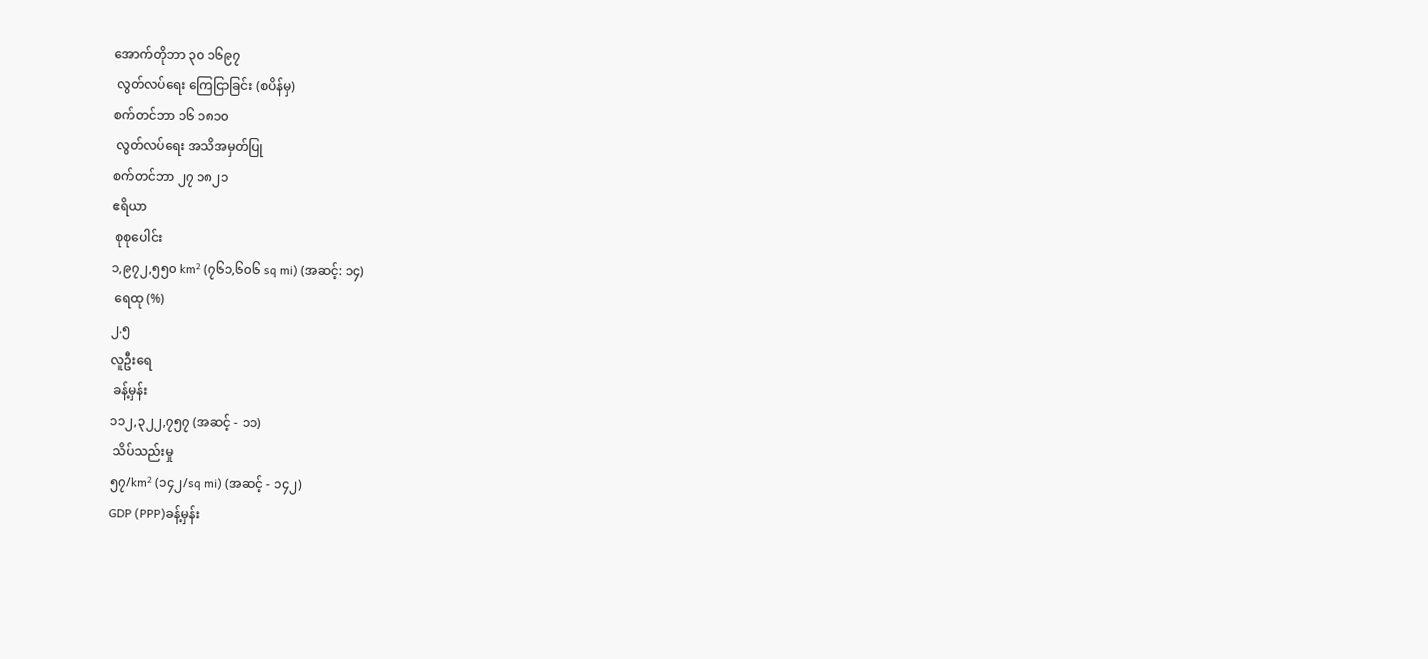အောက်တိုဘာ ၃၀ ၁၆၉၇
 လွတ်လပ်ရေး ကြေငြာခြင်း (စပိန်မှ)
စက်တင်ဘာ ၁၆ ၁၈၁၀
 လွတ်လပ်ရေး အသိအမှတ်ပြု
စက်တင်ဘာ ၂၇ ၁၈၂၁
ဧရိယာ
 စုစုပေါင်း
၁,၉၇၂,၅၅၀ km² (၇၆၁,၆၀၆ sq mi) (အဆင့်: ၁၄)
 ရေထု (%)
၂.၅
လူဦးရေ
 ခန့်မှန်း
၁၁၂,၃၂၂,၇၅၇ (အဆင့် - ၁၁)
 သိပ်သည်းမှု
၅၇/km² (၁၄၂/sq mi) (အဆင့် - ၁၄၂)
GDP (PPP)ခန့်မှန်း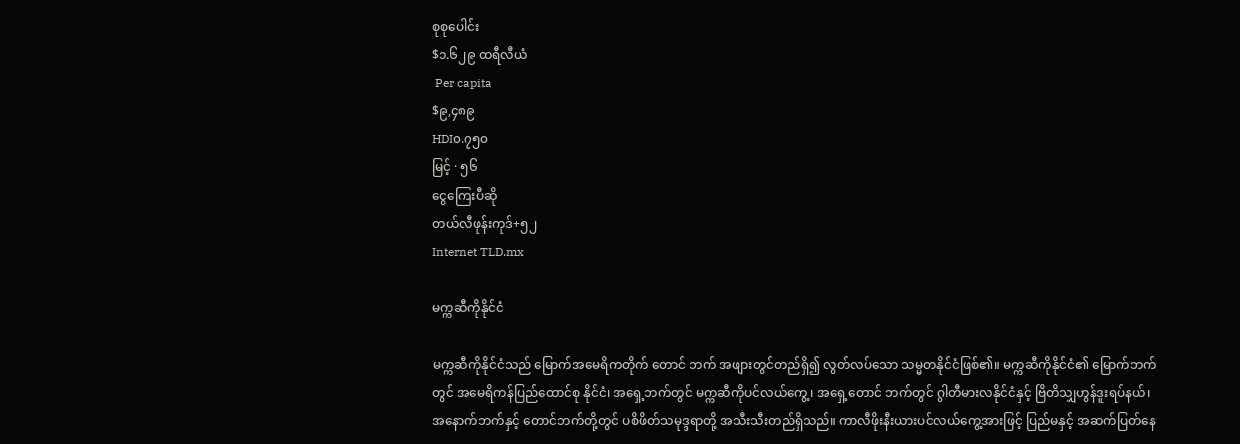စုစုပေါင်း
$၁.၆၂၉ ထရီလီယံ
 Per capita
$၉,၄၈၉
HDI၀.၇၅၀
မြင့် · ၅၆
ငွေကြေးပီဆို
တယ်လီဖုန်းကုဒ်+၅၂
Internet TLD.mx

မက္ကဆီကိုနိုင်ငံ

မက္ကဆီကိုနိုင်ငံသည် မြောက်အမေရိကတိုက် တောင် ဘက် အဖျားတွင်တည်ရှိ၍ လွတ်လပ်သော သမ္မတနိုင်ငံဖြစ်၏။ မက္ကဆီကိုနိုင်ငံ၏ မြောက်ဘက်တွင် အမေရိကန်ပြည်ထောင်စု နိုင်ငံ၊ အရှေ့ဘက်တွင် မက္ကဆီကိုပင်လယ်ကွေ့၊ အရှေ့တောင် ဘက်တွင် ဂွါတီမားလနိုင်ငံနှင့် ဗြိတိသျှဟွန်ဒူးရပ်နယ်၊ အနောက်ဘက်နှင့် တောင်ဘက်တို့တွင် ပစိဖိတ်သမုဒ္ဒရာတို့ အသီးသီးတည်ရှိသည်။ ကာလီဖိုးနီးယားပင်လယ်ကွေ့အားဖြင့် ပြည်မနှင့် အဆက်ပြတ်နေ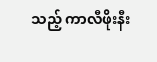သည့် ကာလီဖိုးနီး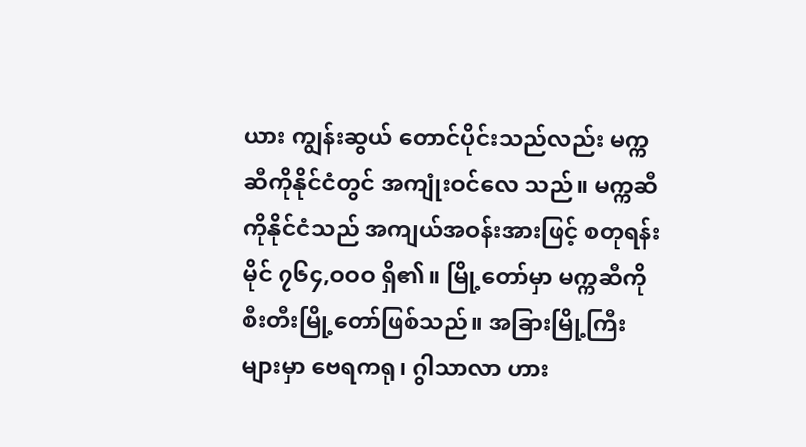ယား ကျွန်းဆွယ် တောင်ပိုင်းသည်လည်း မက္ကဆီကိုနိုင်ငံတွင် အကျုံးဝင်လေ သည်။ မက္ကဆီကိုနိုင်ငံသည် အကျယ်အဝန်းအားဖြင့် စတုရန်း မိုင် ၇၆၄,ဝဝဝ ရှိ၏။ မြို့တော်မှာ မက္ကဆီကိုစီးတီးမြို့တော်ဖြစ်သည်။ အခြားမြို့ကြီးများမှာ ဗေရကရု၊ ဂွါသာလာ ဟား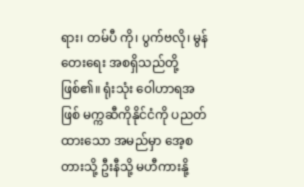ရား၊ တမ်ပီ ကို၊ ပွက်ဗလို၊ မွန်တေးရေး အစရှိသည်တို့ဖြစ်၏။ ရုံးသုံး ဝေါဟာရအဖြစ် မက္ကဆီကိုနိုင်ငံကို ပညတ်ထားသော အမည်မှာ အေ့စတားသို့ ဦးနီသို့ မဟီကားနို့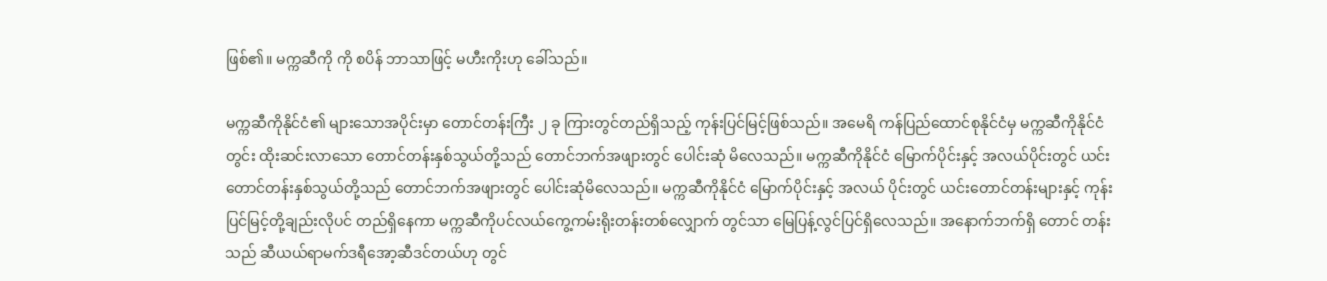ဖြစ်၏။ မက္ကဆီကို ကို စပိန် ဘာသာဖြင့် မဟီးကိုးဟု ခေါ်သည်။

မက္ကဆီကိုနိုင်ငံ၏ များသောအပိုင်းမှာ တောင်တန်းကြီး ၂ ခု ကြားတွင်တည်ရှိသည့် ကုန်းပြင်မြင့်ဖြစ်သည်။ အမေရိ ကန်ပြည်ထောင်စုနိုင်ငံမှ မက္ကဆီကိုနိုင်ငံတွင်း ထိုးဆင်းလာသော တောင်တန်းနှစ်သွယ်တို့သည် တောင်ဘက်အဖျားတွင် ပေါင်းဆုံ မိလေသည်။ မက္ကဆီကိုနိုင်ငံ မြောက်ပိုင်းနှင့် အလယ်ပိုင်းတွင် ယင်း တောင်တန်းနှစ်သွယ်တို့သည် တောင်ဘက်အဖျားတွင် ပေါင်းဆုံမိလေသည်။ မက္ကဆီကိုနိုင်ငံ မြောက်ပိုင်းနှင့် အလယ် ပိုင်းတွင် ယင်းတောင်တန်းများနှင့် ကုန်းပြင်မြင့်တို့ချည်းလိုပင် တည်ရှိနေကာ မက္ကဆီကိုပင်လယ်ကွေ့ကမ်းရိုးတန်းတစ်လျှောက် တွင်သာ မြေပြန့်လွင်ပြင်ရှိလေသည်။ အနောက်ဘက်ရှိ တောင် တန်းသည် ဆီယယ်ရာမက်ဒရီအော့ဆီဒင်တယ်ဟု တွင်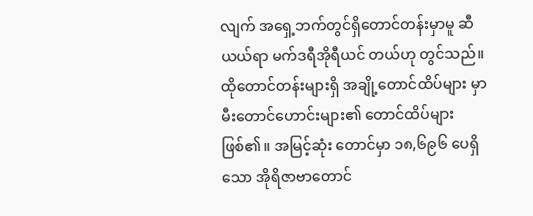လျက် အရှေ့ဘက်တွင်ရှိတောင်တန်းမှာမူ ဆီယယ်ရာ မက်ဒရီအိုရီယင် တယ်ဟု တွင်သည်။ ထိုတောင်တန်းများရှိ အချို့တောင်ထိပ်များ မှာ မီးတောင်ဟောင်းများ၏ တောင်ထိပ်များဖြစ်၏။ အမြင့်ဆုံး တောင်မှာ ၁၈,၆၉၆ ပေရှိသော အိုရိဇာဗာတောင်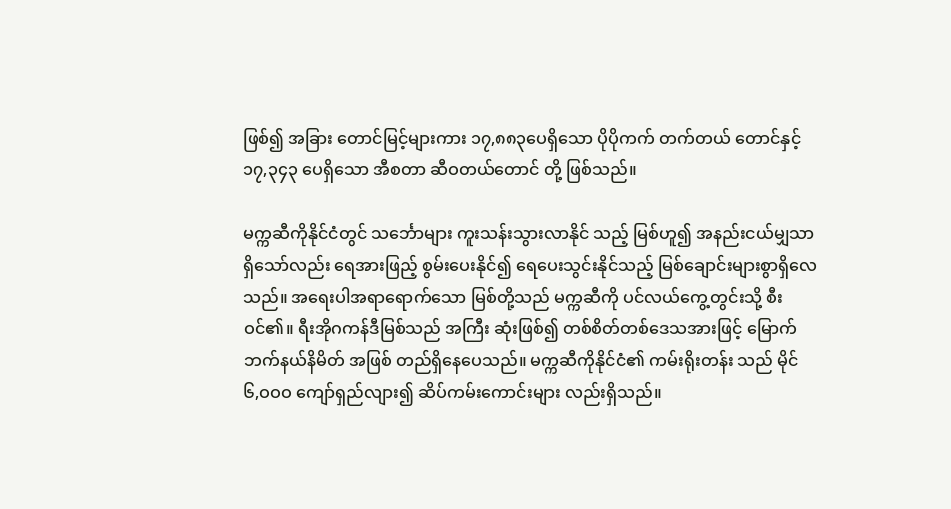ဖြစ်၍ အခြား တောင်မြင့်များကား ၁၇,၈၈၃ပေရှိသော ပိုပိုကက် တက်တယ် တောင်နှင့် ၁၇,၃၄၃ ပေရှိသော အီစတာ ဆီဝတယ်တောင် တို့ ဖြစ်သည်။

မက္ကဆီကိုနိုင်ငံတွင် သင်္ဘောများ ကူးသန်းသွားလာနိုင် သည့် မြစ်ဟူ၍ အနည်းငယ်မျှသာ ရှိသော်လည်း ရေအားဖြည့် စွမ်းပေးနိုင်၍ ရေပေးသွင်းနိုင်သည့် မြစ်ချောင်းများစွာရှိလေ သည်။ အရေးပါအရာရောက်သော မြစ်တို့သည် မက္ကဆီကို ပင်လယ်ကွေ့တွင်းသို့ စီးဝင်၏။ ရီးအိုဂကန်ဒီမြစ်သည် အကြီး ဆုံးဖြစ်၍ တစ်စိတ်တစ်ဒေသအားဖြင့် မြောက်ဘက်နယ်နိမိတ် အဖြစ် တည်ရှိနေပေသည်။ မက္ကဆီကိုနိုင်ငံ၏ ကမ်းရိုးတန်း သည် မိုင် ၆,ဝဝဝ ကျော်ရှည်လျား၍ ဆိပ်ကမ်းကောင်းများ လည်းရှိသည်။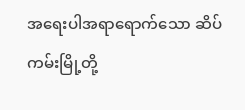အရေးပါအရာရောက်သော ဆိပ်ကမ်းမြို့တို့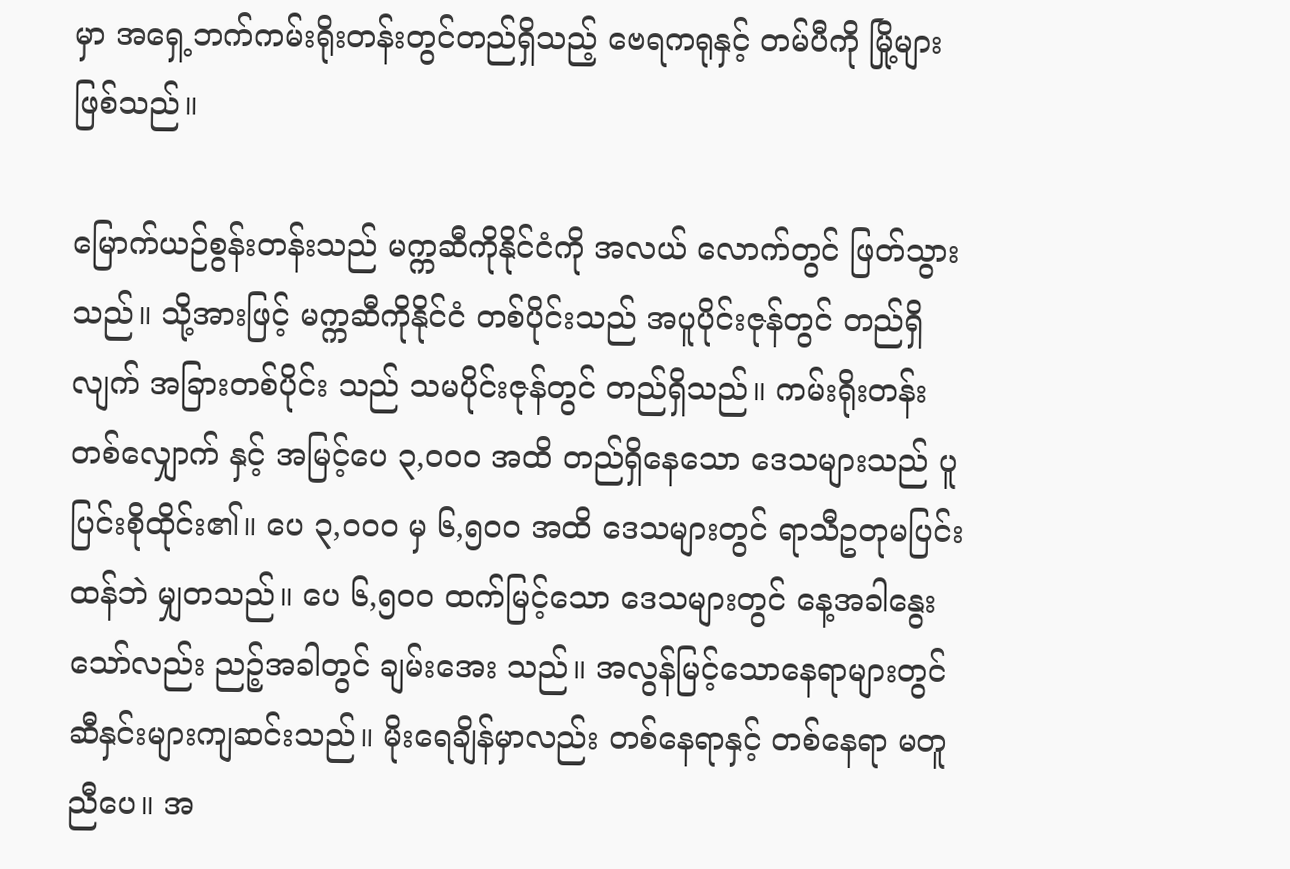မှာ အရှေ့ဘက်ကမ်းရိုးတန်းတွင်တည်ရှိသည့် ဗေရကရုနှင့် တမ်ပီကို မြို့များဖြစ်သည်။

မြောက်ယဉ်စွန်းတန်းသည် မက္ကဆီကိုနိုင်ငံကို အလယ် လောက်တွင် ဖြတ်သွားသည်။ သို့အားဖြင့် မက္ကဆီကိုနိုင်ငံ တစ်ပိုင်းသည် အပူပိုင်းဇုန်တွင် တည်ရှိလျက် အခြားတစ်ပိုင်း သည် သမပိုင်းဇုန်တွင် တည်ရှိသည်။ ကမ်းရိုးတန်းတစ်လျှောက် နှင့် အမြင့်ပေ ၃,ဝဝဝ အထိ တည်ရှိနေသော ဒေသများသည် ပူပြင်းစိုထိုင်း၏။ ပေ ၃,ဝဝဝ မှ ၆,၅ဝဝ အထိ ဒေသများတွင် ရာသီဥတုမပြင်းထန်ဘဲ မျှတသည်။ ပေ ၆,၅ဝဝ ထက်မြင့်သော ဒေသများတွင် နေ့အခါနွေးသော်လည်း ညဉ့်အခါတွင် ချမ်းအေး သည်။ အလွန်မြင့်သောနေရာများတွင် ဆီနှင်းများကျဆင်းသည်။ မိုးရေချိန်မှာလည်း တစ်နေရာနှင့် တစ်နေရာ မတူညီပေ။ အ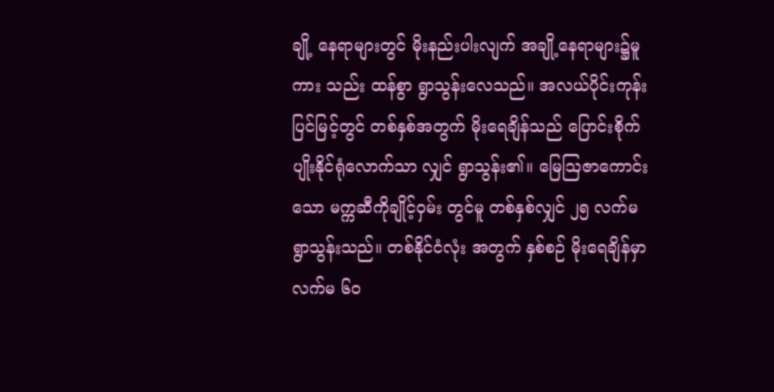ချို့ နေရာများတွင် မိုးနည်းပါးလျက် အချို့နေရာများ၌မူကား သည်း ထန်စွာ ရွာသွန်းလေသည်။ အလယ်ပိုင်းကုန်းပြင်မြင့်တွင် တစ်နှစ်အတွက် မိုးရေချိန်သည် ပြောင်းစိုက်ပျိုးနိုင်ရုံလောက်သာ လျှင် ရွာသွန်း၏။ မြေဩဇာကောင်းသော မက္ကဆီကိုချိုင့်ဝှမ်း တွင်မူ တစ်နှစ်လျှင် ၂၅ လက်မ ရွာသွန်းသည်။ တစ်နိုင်ငံလုံး အတွက် နှစ်စဉ် မိုးရေချိန်မှာ လက်မ ၆ဝ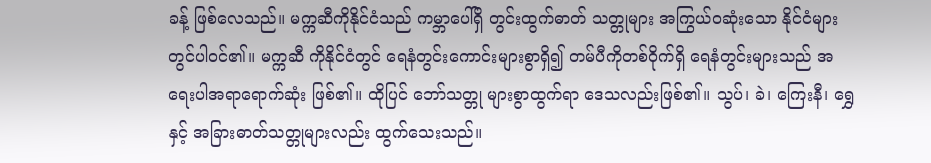ခန့် ဖြစ်လေသည်။ မက္ကဆီကိုနိုင်ငံသည် ကမ္ဘာပေါ်ရှိ တွင်းထွက်ဓာတ် သတ္တုများ အကြွယ်ဝဆုံးသော နိုင်ငံများတွင်ပါဝင်၏။ မက္ကဆီ ကိုနိုင်ငံတွင် ရေနံတွင်းကောင်းများစွာရှိ၍ တမ်ပီကိုတစ်ဝိုက်ရှိ ရေနံတွင်းများသည် အရေးပါအရာရောက်ဆုံး ဖြစ်၏။ ထိုပြင် ဘော်သတ္တု များစွာထွက်ရာ ဒေသလည်းဖြစ်၏။ သွပ်၊ ခဲ၊ ကြေးနီ၊ ရွှေနှင့် အခြားဓာတ်သတ္တုများလည်း ထွက်သေးသည်။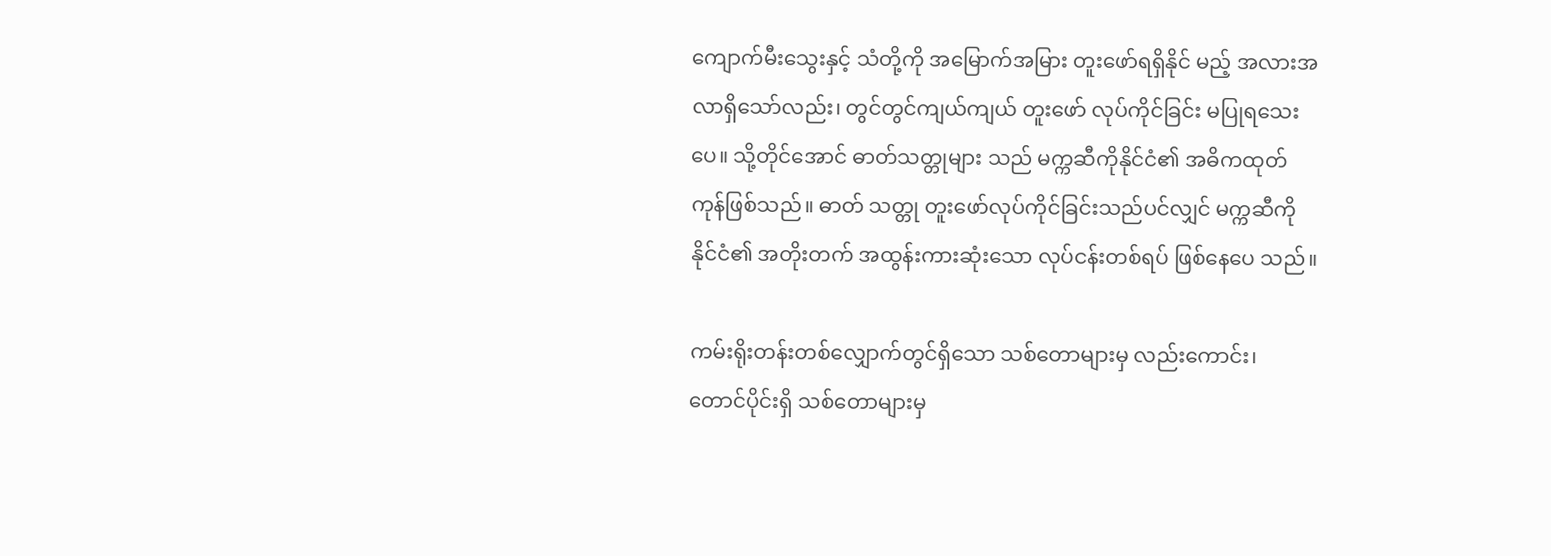ကျောက်မီးသွေးနှင့် သံတို့ကို အမြောက်အမြား တူးဖော်ရရှိနိုင် မည့် အလားအလာရှိသော်လည်း၊ တွင်တွင်ကျယ်ကျယ် တူးဖော် လုပ်ကိုင်ခြင်း မပြုရသေးပေ။ သို့တိုင်အောင် ဓာတ်သတ္တုများ သည် မက္ကဆီကိုနိုင်ငံ၏ အဓိကထုတ်ကုန်ဖြစ်သည်။ ဓာတ် သတ္တု တူးဖော်လုပ်ကိုင်ခြင်းသည်ပင်လျှင် မက္ကဆီကိုနိုင်ငံ၏ အတိုးတက် အထွန်းကားဆုံးသော လုပ်ငန်းတစ်ရပ် ဖြစ်နေပေ သည်။

ကမ်းရိုးတန်းတစ်လျှောက်တွင်ရှိသော သစ်တောများမှ လည်းကောင်း၊ တောင်ပိုင်းရှိ သစ်တောများမှ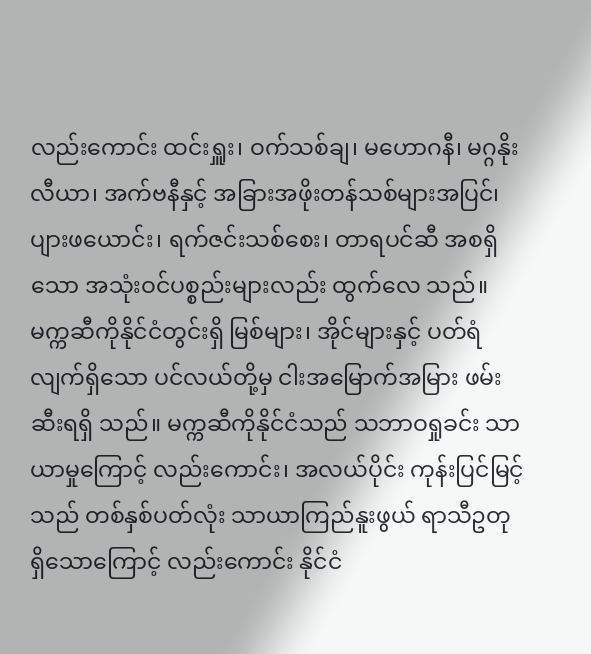လည်းကောင်း ထင်းရှူး၊ ဝက်သစ်ချ၊ မဟောဂနီ၊ မဂ္ဂနိုးလီယာ၊ အက်ဗနီနှင့် အခြားအဖိုးတန်သစ်များအပြင်၊ ပျားဖယောင်း၊ ရက်ဇင်းသစ်စေး၊ တာရပင်ဆီ အစရှိသော အသုံးဝင်ပစ္စည်းများလည်း ထွက်လေ သည်။ မက္ကဆီကိုနိုင်ငံတွင်းရှိ မြစ်များ၊ အိုင်များနှင့် ပတ်ရံ လျက်ရှိသော ပင်လယ်တို့မှ ငါးအမြောက်အမြား ဖမ်းဆီးရရှိ သည်။ မက္ကဆီကိုနိုင်ငံသည် သဘာဝရှုခင်း သာယာမှုကြောင့် လည်းကောင်း၊ အလယ်ပိုင်း ကုန်းပြင်မြင့်သည် တစ်နှစ်ပတ်လုံး သာယာကြည်နူးဖွယ် ရာသီဥတုရှိသောကြောင့် လည်းကောင်း နိုင်ငံ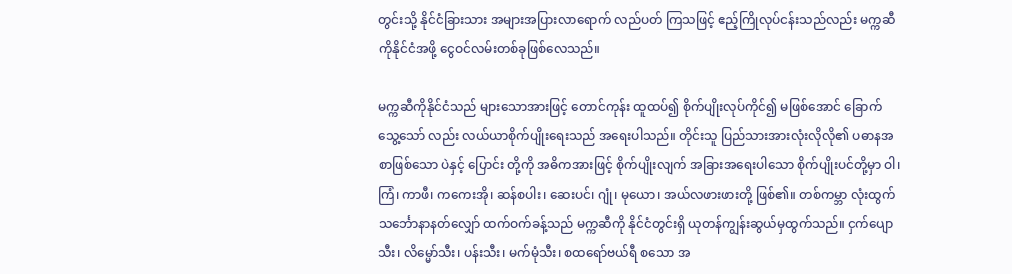တွင်းသို့ နိုင်ငံခြားသား အများအပြားလာရောက် လည်ပတ် ကြသဖြင့် ဧည့်ကြိုလုပ်ငန်းသည်လည်း မက္ကဆီကိုနိုင်ငံအဖို့ ငွေဝင်လမ်းတစ်ခုဖြစ်လေသည်။

မက္ကဆီကိုနိုင်ငံသည် များသောအားဖြင့် တောင်ကုန်း ထူထပ်၍ စိုက်ပျိုးလုပ်ကိုင်၍ မဖြစ်အောင် ခြောက်သွေ့သော် လည်း လယ်ယာစိုက်ပျိုးရေးသည် အရေးပါသည်။ တိုင်းသူ ပြည်သားအားလုံးလိုလို၏ ပဓာနအစာဖြစ်သော ပဲနှင့် ပြောင်း တို့ကို အဓိကအားဖြင့် စိုက်ပျိုးလျက် အခြားအရေးပါသော စိုက်ပျိုးပင်တို့မှာ ဝါ၊ ကြံ၊ ကာဖီ၊ ကကေးအို၊ ဆန်စပါး၊ ဆေးပင်၊ ဂျုံ၊ မုယော၊ အယ်လဖားဖားတို့ ဖြစ်၏။ တစ်ကမ္ဘာ လုံးထွက် သင်္ဘောနာနတ်လျှော် ထက်ဝက်ခန့်သည် မက္ကဆီကို နိုင်ငံတွင်းရှိ ယုတန်ကျွန်းဆွယ်မှထွက်သည်။ ငှက်ပျောသီး၊ လိမ္မော်သီး၊ ပန်းသီး၊ မက်မုံသီး၊ စထရော်ဗယ်ရီ စသော အ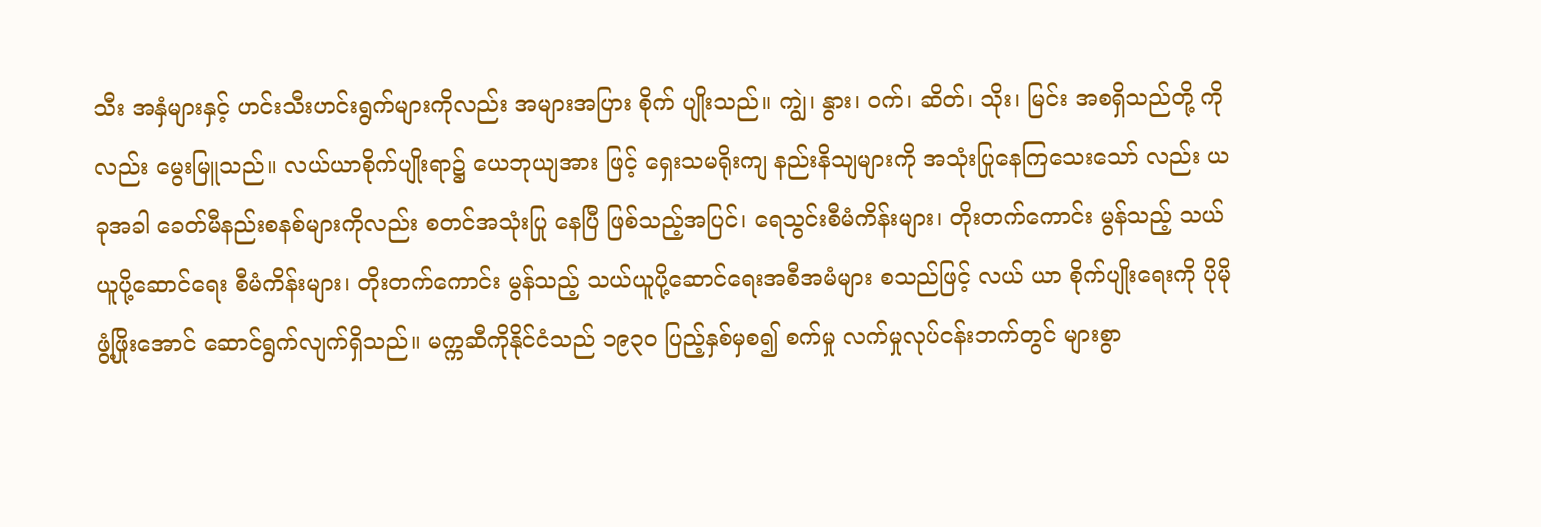သီး အနှံများနှင့် ဟင်းသီးဟင်းရွက်များကိုလည်း အများအပြား စိုက် ပျိုးသည်။ ကျွဲ၊ နွား၊ ဝက်၊ ဆိတ်၊ သိုး၊ မြင်း အစရှိသည်တို့ ကိုလည်း မွေးမြူသည်။ လယ်ယာစိုက်ပျိုးရာ၌ ယေဘုယျအား ဖြင့် ရှေးသမရိုးကျ နည်းနိသျများကို အသုံးပြုနေကြသေးသော် လည်း ယခုအခါ ခေတ်မီနည်းစနစ်များကိုလည်း စတင်အသုံးပြု နေပြီ ဖြစ်သည့်အပြင်၊ ရေသွင်းစီမံကိန်းများ၊ တိုးတက်ကောင်း မွန်သည့် သယ်ယူပို့ဆောင်ရေး စီမံကိန်းများ၊ တိုးတက်ကောင်း မွန်သည့် သယ်ယူပို့ဆောင်ရေးအစီအမံများ စသည်ဖြင့် လယ် ယာ စိုက်ပျိုးရေးကို ပိုမိုဖွံ့ဖြိုးအောင် ဆောင်ရွက်လျက်ရှိသည်။ မက္ကဆီကိုနိုင်ငံသည် ၁၉၃ဝ ပြည့်နှစ်မှစ၍ စက်မှု လက်မှုလုပ်ငန်းဘက်တွင် များစွာ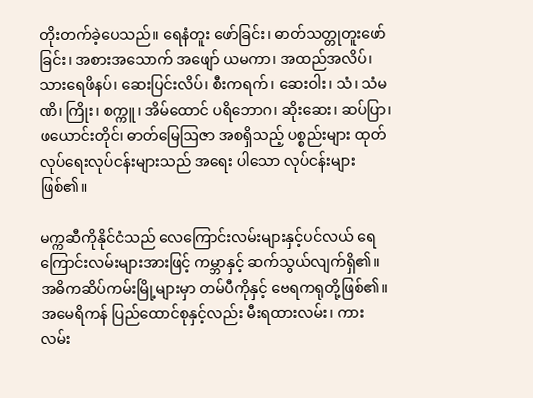တိုးတက်ခဲ့ပေသည်။ ရေနံတူး ဖော်ခြင်း၊ ဓာတ်သတ္တုတူးဖော်ခြင်း၊ အစားအသောက် အဖျော် ယမကာ၊ အထည်အလိပ်၊ သားရေဖိနပ်၊ ဆေးပြင်းလိပ်၊ စီးကရက်၊ ဆေးဝါး၊ သံ၊ သံမဏိ၊ ကြိုး၊ စက္ကူ၊ အိမ်ထောင် ပရိဘောဂ၊ ဆိုးဆေး၊ ဆပ်ပြာ၊ ဖယောင်းတိုင်၊ ဓာတ်မြေဩဇာ အစရှိသည့် ပစ္စည်းများ ထုတ်လုပ်ရေးလုပ်ငန်းများသည် အရေး ပါသော လုပ်ငန်းများဖြစ်၏။

မက္ကဆီကိုနိုင်ငံသည် လေကြောင်းလမ်းများနှင့်ပင်လယ် ရေကြောင်းလမ်းများအားဖြင့် ကမ္ဘာနှင့် ဆက်သွယ်လျက်ရှိ၏။ အဓိကဆိပ်ကမ်းမြို့များမှာ တမ်ပီကိုနှင့် ဗေရကရုတို့ဖြစ်၏။ အမေရိကန် ပြည်ထောင်စုနှင့်လည်း မီးရထားလမ်း၊ ကားလမ်း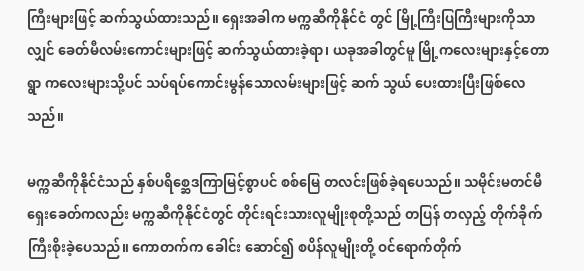ကြီးများဖြင့် ဆက်သွယ်ထားသည်။ ရှေးအခါက မက္ကဆီကိုနိုင်ငံ တွင် မြို့ကြီးပြကြီးများကိုသာလျှင် ခေတ်မီလမ်းကောင်းများဖြင့် ဆက်သွယ်ထားခဲ့ရာ၊ ယခုအခါတွင်မူ မြို့ကလေးများနှင့်တောရွာ ကလေးများသို့ပင် သပ်ရပ်ကောင်းမွန်သောလမ်းများဖြင့် ဆက် သွယ် ပေးထားပြီးဖြစ်လေသည်။

မက္ကဆီကိုနိုင်ငံသည် နှစ်ပရိစ္ဆေဒကြာမြင့်စွာပင် စစ်မြေ တလင်းဖြစ်ခဲ့ရပေသည်။ သမိုင်းမတင်မီ ရှေးခေတ်ကလည်း မက္ကဆီကိုနိုင်ငံတွင် တိုင်းရင်းသားလူမျိုးစုတို့သည် တပြန် တလှည့် တိုက်ခိုက်ကြီးစိုးခဲ့ပေသည်။ ကောတက်က ခေါင်း ဆောင်၍ စပိန်လူမျိုးတို့ ဝင်ရောက်တိုက်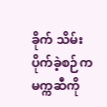ခိုက် သိမ်းပိုက်ခဲ့စဉ်က မက္ကဆီကို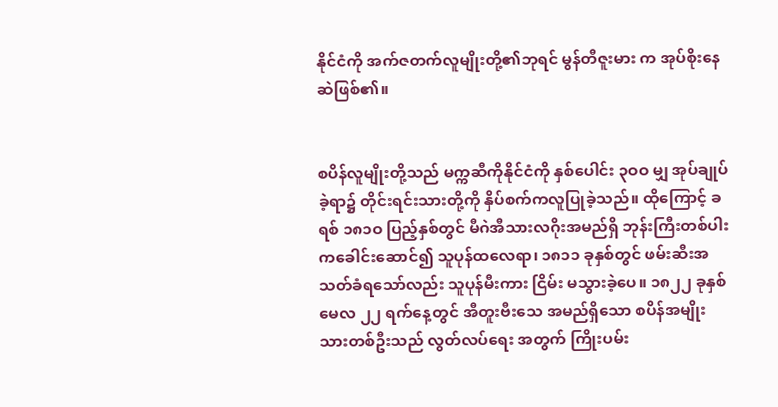နိုင်ငံကို အက်ဇတက်လူမျိုးတို့၏ဘုရင် မွန်တီဇူးမား က အုပ်စိုးနေဆဲဖြစ်၏။


စပိန်လူမျိုးတို့သည် မက္ကဆီကိုနိုင်ငံကို နှစ်ပေါင်း ၃ဝဝ မျှ အုပ်ချုပ်ခဲ့ရာ၌ တိုင်းရင်းသားတို့ကို နှိပ်စက်ကလူပြုခဲ့သည်။ ထိုကြောင့် ခရစ် ၁၈၁ဝ ပြည့်နှစ်တွင် မီဂဲအီသားလဂိုးအမည်ရှိ ဘုန်းကြီးတစ်ပါးကခေါင်းဆောင်၍ သူပုန်ထလေရာ၊ ၁၈၁၁ ခုနှစ်တွင် ဖမ်းဆီးအသတ်ခံရသော်လည်း သူပုန်မီးကား ငြိမ်း မသွားခဲ့ပေ။ ၁၈၂၂ ခုနှစ် မေလ ၂၂ ရက်နေ့တွင် အီတူးဗီးသေ အမည်ရှိသော စပိန်အမျိုးသားတစ်ဦးသည် လွတ်လပ်ရေး အတွက် ကြိုးပမ်း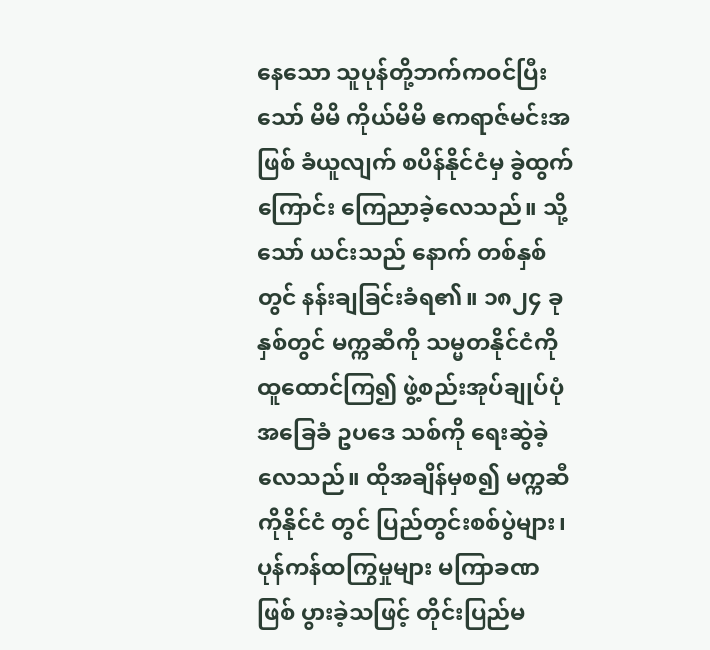နေသော သူပုန်တို့ဘက်ကဝင်ပြီးသော် မိမိ ကိုယ်မိမိ ဧကရာဇ်မင်းအဖြစ် ခံယူလျက် စပိန်နိုင်ငံမှ ခွဲထွက် ကြောင်း ကြေညာခဲ့လေသည်။ သို့သော် ယင်းသည် နောက် တစ်နှစ်တွင် နန်းချခြင်းခံရ၏။ ၁၈၂၄ ခုနှစ်တွင် မက္ကဆီကို သမ္မတနိုင်ငံကို ထူထောင်ကြ၍ ဖွဲ့စည်းအုပ်ချုပ်ပုံအခြေခံ ဥပဒေ သစ်ကို ရေးဆွဲခဲ့လေသည်။ ထိုအချိန်မှစ၍ မက္ကဆီကိုနိုင်ငံ တွင် ပြည်တွင်းစစ်ပွဲများ၊ ပုန်ကန်ထကြွမှုများ မကြာခဏ ဖြစ် ပွားခဲ့သဖြင့် တိုင်းပြည်မ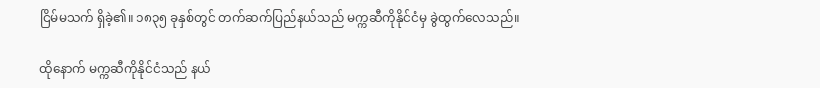ငြိမ်မသက် ရှိခဲ့၏။ ၁၈၃၅ ခုနှစ်တွင် တက်ဆက်ပြည်နယ်သည် မက္ကဆီကိုနိုင်ငံမှ ခွဲထွက်လေသည်။

ထိုနောက် မက္ကဆီကိုနိုင်ငံသည် နယ်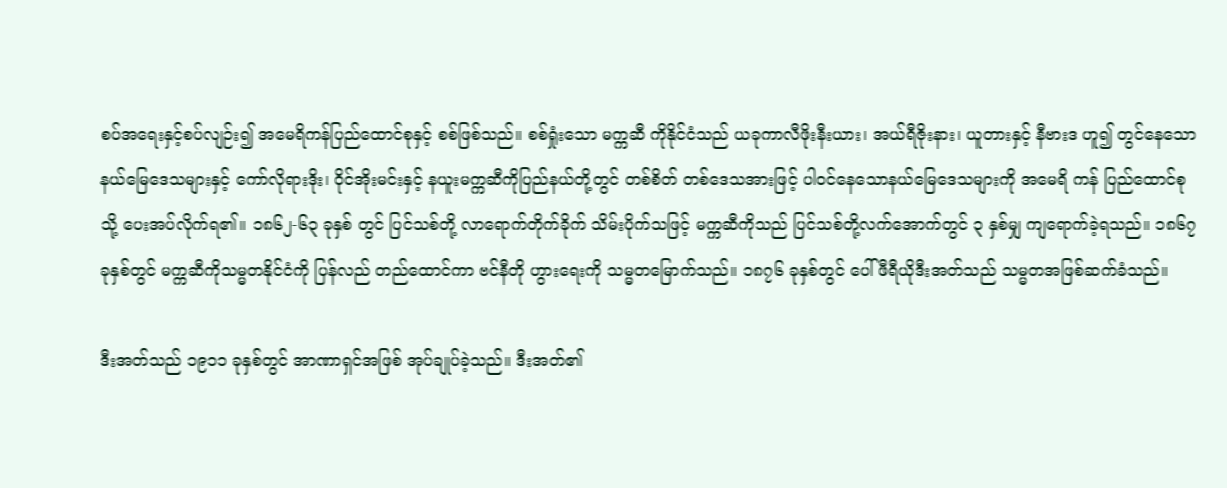စပ်အရေးနှင့်စပ်လျဉ်း၍ အမေရိကန်ပြည်ထောင်စုနှင့် စစ်ဖြစ်သည်။ စစ်ရှုံးသော မက္ကဆီ ကိုနိုင်ငံသည် ယခုကာလီဖိုးနီးယား၊ အယ်ရီဇိုးနား၊ ယူတားနှင့် နီဗားဒ ဟူ၍ တွင်နေသောနယ်မြေဒေသများနှင့် ကော်လိုရားဒိုး၊ ဝိုင်အိုးမင်းနှင့် နယူးမက္ကဆီကိုပြည်နယ်တို့တွင် တစ်စိတ် တစ်ဒေသအားဖြင့် ပါဝင်နေသောနယ်မြေဒေသများကို အမေရိ ကန် ပြည်ထောင်စုသို့ ပေးအပ်လိုက်ရ၏။ ၁၈၆၂-၆၃ ခုနှစ် တွင် ပြင်သစ်တို့ လာရောက်တိုက်ခိုက် သိမ်းပိုက်သဖြင့် မက္ကဆီကိုသည် ပြင်သစ်တို့လက်အောက်တွင် ၃ နှစ်မျှ ကျရောက်ခဲ့ရသည်။ ၁၈၆၇ ခုနှစ်တွင် မက္ကဆီကိုသမ္မတနိုင်ငံကို ပြန်လည် တည်ထောင်ကာ ဗင်နီတို ဟွားရေးကို သမ္မတမြောက်သည်။ ၁၈၇၆ ခုနှစ်တွင် ပေါ်ဖီရီယိုဒီးအတ်သည် သမ္မတအဖြစ်ဆက်ခံသည်။

ဒီးအတ်သည် ၁၉၁၁ ခုနှစ်တွင် အာဏာရှင်အဖြစ် အုပ်ချုပ်ခဲ့သည်။ ဒီးအတ်၏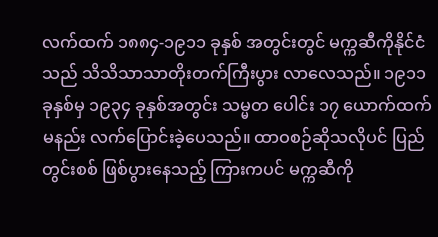လက်ထက် ၁၈၈၄-၁၉၁၁ ခုနှစ် အတွင်းတွင် မက္ကဆီကိုနိုင်ငံသည် သိသိသာသာတိုးတက်ကြီးပွား လာလေသည်။ ၁၉၁၁ ခုနှစ်မှ ၁၉၃၄ ခုနှစ်အတွင်း သမ္မတ ပေါင်း ၁၇ ယောက်ထက်မနည်း လက်ပြောင်းခဲ့ပေသည်။ ထာဝစဉ်ဆိုသလိုပင် ပြည်တွင်းစစ် ဖြစ်ပွားနေသည့် ကြားကပင် မက္ကဆီကို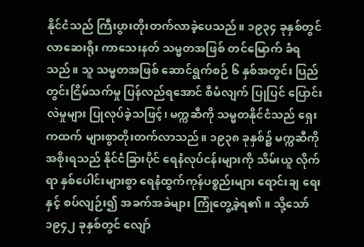နိုင်ငံသည် ကြီးပွားတိုးတက်လာခဲ့ပေသည်။ ၁၉၃၄ ခုနှစ်တွင် လာဆေးရိုး ကာသေးနတ် သမ္မတအဖြစ် တင်မြောက် ခံရသည်။ သူ သမ္မတအဖြစ် ဆောင်ရွက်စဉ် ၆ နှစ်အတွင်း ပြည်တွင်းငြိမ်သက်မှု ပြန်လည်ရအောင် စီမံလျက် ပြုပြင် ပြောင်းလဲမှုများ ပြုလုပ်ခဲ့သဖြင့်၊ မက္ကဆီကို သမ္မတနိုင်ငံသည် ရှေးကထက် များစွာတိုးတက်လာသည်။ ၁၉၃၈ ခုနှစ်၌ မက္ကဆီကိုအစိုးရသည် နိုင်ငံခြားပိုင် ရေနံလုပ်ငန်းများကို သိမ်းယူ လိုက်ရာ နှစ်ပေါင်းများစွာ ရေနံထွက်ကုန်ပစ္စည်းများ ရောင်းချ ရေးနှင့် စပ်လျဉ်း၍ အခက်အခဲများ ကြုံတွေ့ခဲ့ရ၏။ သို့သော် ၁၉၄၂ ခုနှစ်တွင် လျော်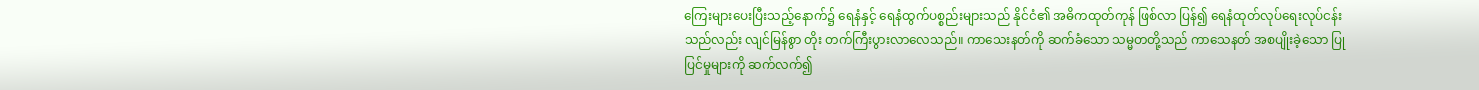ကြေးများပေးပြီးသည့်နောက်၌ ရေနံနှင့် ရေနံထွက်ပစ္စည်းများသည် နိုင်ငံ၏ အဓိကထုတ်ကုန် ဖြစ်လာ ပြန်၍ ရေနံထုတ်လုပ်ရေးလုပ်ငန်းသည်လည်း လျင်မြန်စွာ တိုး တက်ကြီးပွားလာလေသည်။ ကာသေးနတ်ကို ဆက်ခံသော သမ္မတတို့သည် ကာသေနတ် အစပျိုးခဲ့သော ပြုပြင်မှုများကို ဆက်လက်၍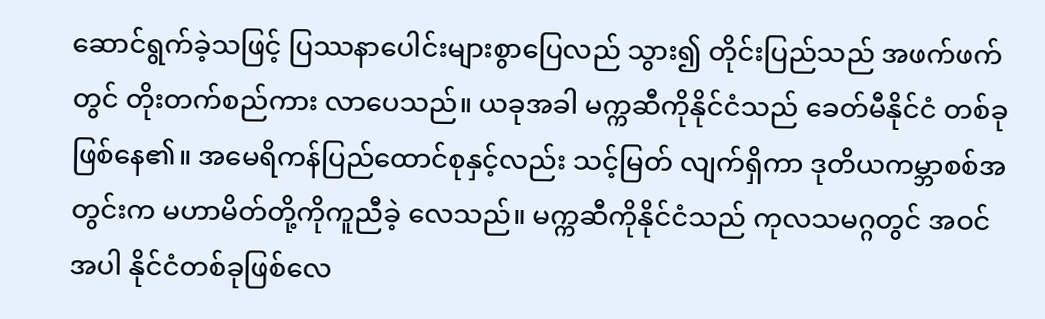ဆောင်ရွက်ခဲ့သဖြင့် ပြဿနာပေါင်းများစွာပြေလည် သွား၍ တိုင်းပြည်သည် အဖက်ဖက်တွင် တိုးတက်စည်ကား လာပေသည်။ ယခုအခါ မက္ကဆီကိုနိုင်ငံသည် ခေတ်မီနိုင်ငံ တစ်ခုဖြစ်နေ၏။ အမေရိကန်ပြည်ထောင်စုနှင့်လည်း သင့်မြတ် လျက်ရှိကာ ဒုတိယကမ္ဘာစစ်အတွင်းက မဟာမိတ်တို့ကိုကူညီခဲ့ လေသည်။ မက္ကဆီကိုနိုင်ငံသည် ကုလသမဂ္ဂတွင် အဝင်အပါ နိုင်ငံတစ်ခုဖြစ်လေ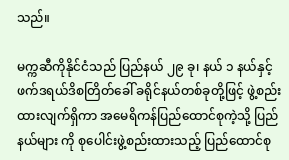သည်။

မက္ကဆီကိုနိုင်ငံသည် ပြည်နယ် ၂၉ ခု၊ နယ် ၁ နယ်နှင့် ဖက်ဒရယ်ဒိစတြိတ်ခေါ် ခရိုင်နယ်တစ်ခုတို့ဖြင့် ဖွဲ့စည်း ထားလျက်ရှိကာ အမေရိကန်ပြည်ထောင်စုကဲ့သို့ ပြည်နယ်များ ကို စုပေါင်းဖွဲ့စည်းထားသည့် ပြည်ထောင်စု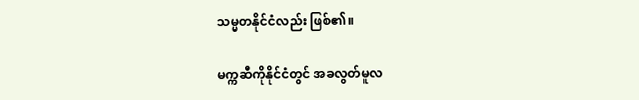သမ္မတနိုင်ငံလည်း ဖြစ်၏။

မက္ကဆီကိုနိုင်ငံတွင် အခလွတ်မူလ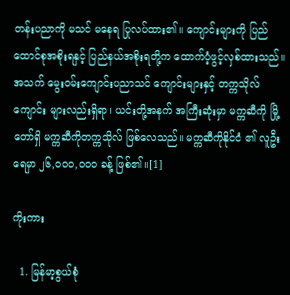တန်းပညာကို မသင် မနေရ ပြုလပ်ထား၏။ ကျောင်းများကို ပြည်ထောင်စုအစိုးရနှင့် ပြည်နယ်အစိုးရတို့က ထောက်ပံ့ဖွင့်လှစ်ထားသည်။ အသက် မွေးဝမ်းကျောင်းပညာသင် ကျောင်းများနှင့် တက္ကသိုလ်ကျောင်း များလည်းရှိရာ၊ ယင်းတို့အနက် အကြီးဆုံးမှာ မက္ကဆီကို မြို့တော်ရှိ မက္ကဆီကိုတက္ကသိုလ် ဖြစ်လေသည်။ မက္ကဆီကိုနိုင်ငံ ၏ လူဦးရေမှာ ၂၆,ဝဝဝ,ဝဝဝ ခန့် ဖြစ်၏။[1]

ကိုးကား

  1. မြန်မာ့စွယ်စုံ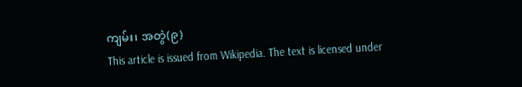ကျမ်း၊ အတွဲ(၉)
This article is issued from Wikipedia. The text is licensed under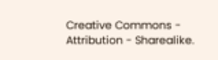Creative Commons - Attribution - Sharealike.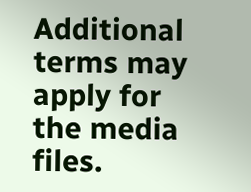Additional terms may apply for the media files.